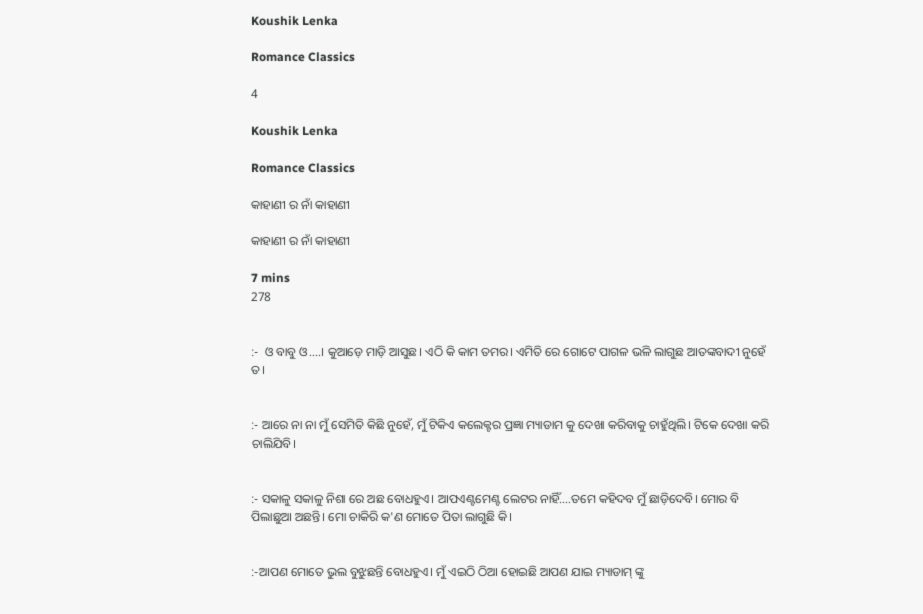Koushik Lenka

Romance Classics

4

Koushik Lenka

Romance Classics

କାହାଣୀ ର ନାଁ କାହାଣୀ

କାହାଣୀ ର ନାଁ କାହାଣୀ

7 mins
278


:-  ଓ ବାବୁ ଓ....। କୁଆଡ଼େ ମାଡ଼ି ଆସୁଛ। ଏଠି କି କାମ ତମର। ଏମିତି ରେ ଗୋଟେ ପାଗଳ ଭଳି ଲାଗୁଛ ଆତଙ୍କବାଦୀ ନୁହେଁ ତ।


:- ଆରେ ନା ନା ମୁଁ ସେମିତି କିଛି ନୁହେଁ, ମୁଁ ଟିକିଏ କଲେକ୍ଟର ପ୍ରଜ୍ଞା ମ୍ୟାଡାମ କୁ ଦେଖା କରିବାକୁ ଚାହୁଁଥିଲି। ଟିକେ ଦେଖା କରି ଚାଲିଯିବି।


:- ସକାଳୁ ସକାଳୁ ନିଶା ରେ ଅଛ ବୋଧହୁଏ। ଆପ‌ଏଣ୍ଟମେଣ୍ଟ ଲେଟର ନାହିଁ....ତମେ କହିଦବ ମୁଁ ଛାଡ଼ିଦେବି। ମୋର ବି ପିଲାଛୁଆ ଅଛନ୍ତି। ମୋ ଚାକିରି କ'ଣ ମୋତେ ପିତା ଲାଗୁଛି କି।


:-ଆପଣ ମୋତେ ଭୁଲ ବୁଝୁଛନ୍ତି ବୋଧହୁଏ। ମୁଁ ଏଇଠି ଠିଆ ହୋଇଛି ଆପଣ ଯାଇ ମ୍ୟାଡାମ୍ ଙ୍କୁ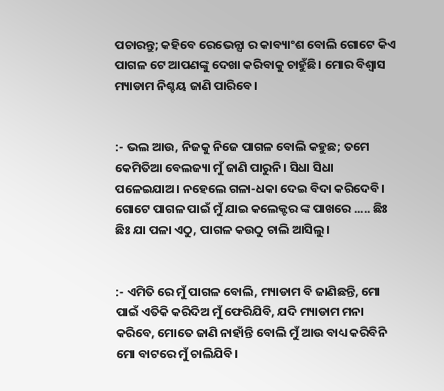ପଚାରନ୍ତୁ; କହିବେ ରେଭେନ୍ସା ର କାବ୍ୟାଂଶ ବୋଲି ଗୋଟେ କିଏ ପାଗଳ ଟେ ଆପଣଙ୍କୁ ଦେଖା କରିବାକୁ ଚାହୁଁଛି। ମୋର ବିଶ୍ବାସ ମ୍ୟାଡାମ ନିଶ୍ଚୟ ଜାଣି ପାରିବେ।


:- ଭଲ ଆଉ, ନିଜକୁ ନିଜେ ପାଗଳ ବୋଲି କହୁଛ; ତମେ କେମିତିଆ ବେଲଜ୍ୟା ମୁଁ ଜାଣି ପାରୁନି। ସିଧା ସିଧା ପଳେଇଯାଅ। ନହେଲେ ଗଳା-ଧକା ଦେଇ ବିଦା କରିଦେବି। ଗୋଟେ ପାଗଳ ପାଇଁ ମୁଁ ଯାଇ କଲେକ୍ଟର ଙ୍କ ପାଖରେ ..... ଛିଃ ଛିଃ ଯା ପଳା ଏଠୁ, ପାଗଳ କ‌ଉଠୁ ଚାଲି ଆସିଲୁ।


:- ଏମିତି ରେ ମୁଁ ପାଗଳ ବୋଲି, ମ୍ୟାଡାମ ବି ଜାଣିଛନ୍ତି, ମୋ ପାଇଁ ଏତିକି କରିଦିଅ ମୁଁ ଫେରିଯିବି, ଯଦି ମ୍ୟାଡାମ ମନା କରିବେ, ମୋତେ ଜାଣି ନାହାଁନ୍ତି ବୋଲି ମୁଁ ଆଉ ବାଧ୍ୟ କରିବିନି ମୋ ବାଟରେ ମୁଁ ଚାଲିଯିବି।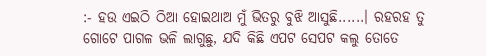:- ହ‌ଉ ଏଇଠି ଠିଆ ହୋଇଥାଅ ମୁଁ ଭିତରୁ ବୁଝି ଆସୁଛି......। ରହରହ ତୁ ଗୋଟେ ପାଗଳ ଭଳି ଲାଗୁଛୁ, ଯଦି କିଛି ଏପଟ ସେପଟ କଲୁ ତୋତେ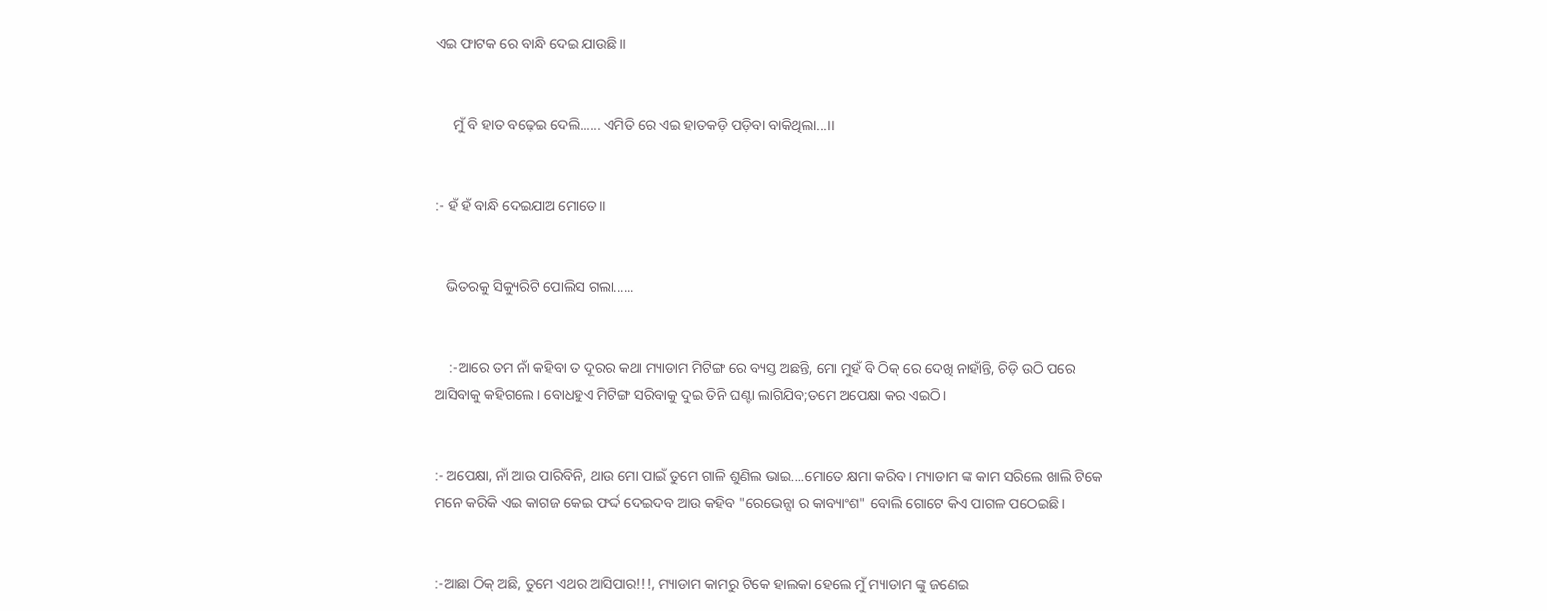ଏଇ ଫାଟକ ରେ ବାନ୍ଧି ଦେଇ ଯାଉଛି।।


     ମୁଁ ବି ହାତ ବଢ଼େଇ ଦେଲି...... ଏମିତି ରେ ଏଇ ହାତକଡ଼ି ପଡ଼ିବା ବାକିଥିଲା...।।


:- ହଁ ହଁ ବାନ୍ଧି ଦେଇଯାଅ ମୋତେ।।


   ଭିତରକୁ ସିକ୍ୟୁରିଟି ପୋଲିସ ଗଲା......


    :-ଆରେ ତମ ନାଁ କହିବା ତ ଦୂରର କଥା ମ୍ୟାଡାମ ମିଟିଙ୍ଗ ରେ ବ୍ୟସ୍ତ ଅଛନ୍ତି, ମୋ ମୁହଁ ବି ଠିକ୍ ରେ ଦେଖି ନାହାଁନ୍ତି, ଚିଡ଼ି ଉଠି ପରେ ଆସିବାକୁ କହିଗଲେ। ବୋଧହୁଏ ମିଟିଙ୍ଗ ସରିବାକୁ ଦୁଇ ତିନି ଘଣ୍ଟା ଲାଗିଯିବ;ତମେ ଅପେକ୍ଷା କର ଏଇଠି।


:- ଅପେକ୍ଷା, ନାଁ ଆଉ ପାରିବିନି, ଥାଉ ମୋ ପାଇଁ ତୁମେ ଗାଳି ଶୁଣିଲ ଭାଇ....ମୋତେ କ୍ଷମା କରିବ। ମ୍ୟାଡାମ ଙ୍କ କାମ ସରିଲେ ଖାଲି ଟିକେ ମନେ କରିକି ଏଇ କାଗଜ କେଇ ଫର୍ଦ୍ଦ ଦେଇଦବ ଆଉ କହିବ "ରେଭେନ୍ସା ର କାବ୍ୟାଂଶ" ବୋଲି ଗୋଟେ କିଏ ପାଗଳ ପଠେଇଛି।


:-ଆଛା ଠିକ୍ ଅଛି, ତୁମେ ଏଥର ଆସିପାର!!!, ମ୍ୟାଡାମ କାମରୁ ଟିକେ ହାଲକା ହେଲେ ମୁଁ ମ୍ୟାଡାମ ଙ୍କୁ ଜଣେଇ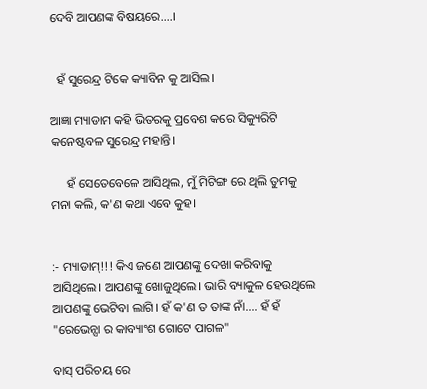ଦେବି ଆପଣଙ୍କ ବିଷୟରେ....।


  ହଁ ସୁରେନ୍ଦ୍ର ଟିକେ କ୍ୟାବିନ କୁ ଆସିଲ।

ଆଜ୍ଞା ମ୍ୟାଡାମ କହି ଭିତରକୁ ପ୍ରବେଶ କରେ ସିକ୍ୟୁରିଟି କନେଷ୍ଟବଳ ସୁରେନ୍ଦ୍ର ମହାନ୍ତି।

     ହଁ ସେତେବେଳେ ଆସିଥିଲ, ମୁଁ ମିଟିଙ୍ଗ ରେ ଥିଲି ତୁମକୁ ମନା କଲି, କ'ଣ କଥା ଏବେ କୁହ।


:- ମ୍ୟାଡାମ୍!!! କିଏ ଜଣେ ଆପଣଙ୍କୁ ଦେଖା କରିବାକୁ ଆସିଥିଲେ। ଆପଣଙ୍କୁ ଖୋଜୁଥିଲେ। ଭାରି ବ୍ୟାକୁଳ ହେଉଥିଲେ ଆପଣଙ୍କୁ ଭେଟିବା ଲାଗି। ହଁ କ'ଣ ତ ତାଙ୍କ ନାଁ.... ହଁ ହଁ "ରେଭେନ୍ସା ର କାବ୍ୟାଂଶ ଗୋଟେ ପାଗଳ"

ବାସ୍ ପରିଚୟ ରେ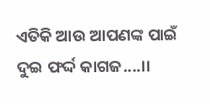ଏତିକି ଆଉ ଆପଣଙ୍କ ପାଇଁ ଦୁଇ ଫର୍ଦ୍ଦ କାଗଜ....।।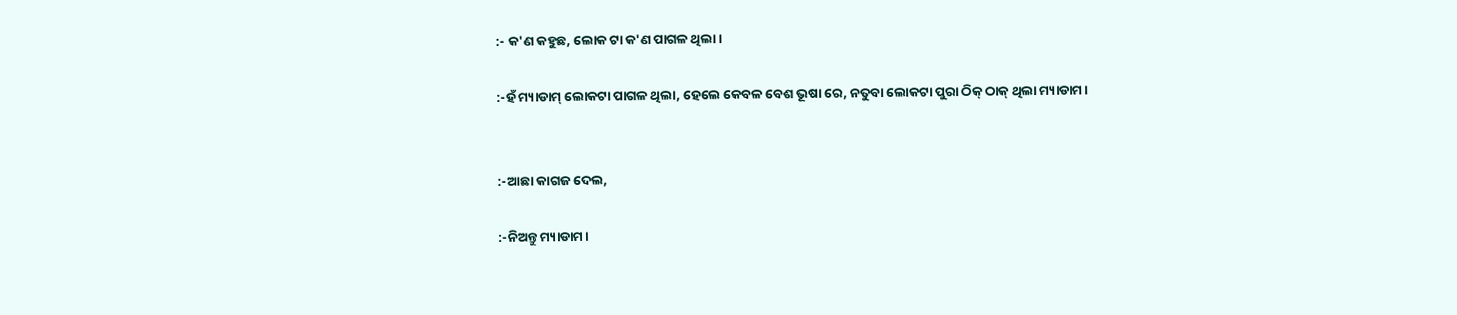:- କ'ଣ କହୁଛ, ଲୋକ ଟା କ'ଣ ପାଗଳ ଥିଲା।

:-ହଁ ମ୍ୟାଡାମ୍ ଲୋକଟା ପାଗଳ ଥିଲା, ହେଲେ କେବଳ ବେଶ ଭୂଷା ରେ, ନତୁବା ଲୋକଟା ପୁରା ଠିକ୍ ଠାକ୍ ଥିଲା ମ୍ୟାଡାମ।


:-ଆଛା କାଗଜ ଦେଲ,

:-ନିଅନ୍ତୁ ମ୍ୟାଡାମ।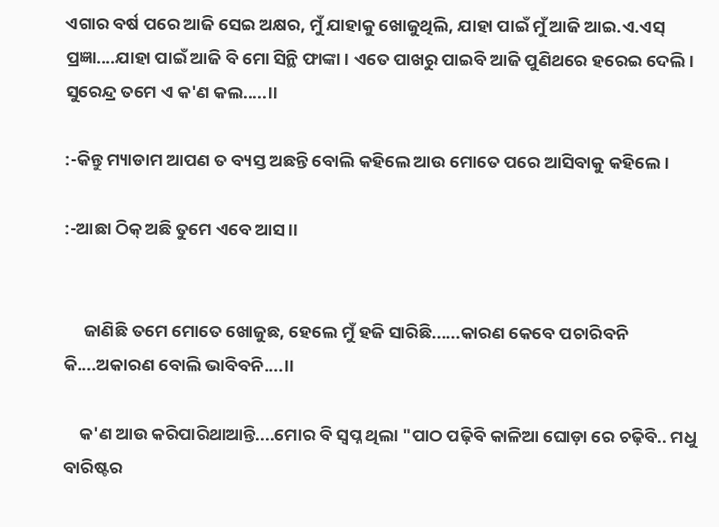ଏଗାର ବର୍ଷ ପରେ ଆଜି ସେଇ ଅକ୍ଷର, ମୁଁ ଯାହାକୁ ଖୋଜୁଥିଲି, ଯାହା ପାଇଁ ମୁଁ ଆଜି ଆଇ.ଏ.ଏସ୍ ପ୍ରଜ୍ଞା....ଯାହା ପାଇଁ ଆଜି ବି ମୋ ସିନ୍ଥି ଫାଙ୍କା। ଏତେ ପାଖରୁ ପାଇବି ଆଜି ପୁଣିଥରେ ହରେଇ ଦେଲି। ସୁରେନ୍ଦ୍ର ତମେ ଏ କ'ଣ କଲ.....।।

:-କିନ୍ତୁ ମ୍ୟାଡାମ ଆପଣ ତ ବ୍ୟସ୍ତ ଅଛନ୍ତି ବୋଲି କହିଲେ ଆଉ ମୋତେ ପରେ ଆସିବାକୁ କହିଲେ।

:-ଆଛା ଠିକ୍ ଅଛି ତୁମେ ଏବେ ଆସ।।


     ଜାଣିଛି ତମେ ମୋତେ ଖୋଜୁଛ, ହେଲେ ମୁଁ ହଜି ସାରିଛି......କାରଣ କେବେ ପଚାରିବନି କି....ଅକାରଣ ବୋଲି ଭାବିବନି....।।

    କ'ଣ ଆଉ କରିପାରିଥାଆନ୍ତି....ମୋର ବି ସ୍ୱପ୍ନ ଥିଲା "ପାଠ ପଢ଼ିବି କାଳିଆ ଘୋଡ଼ା ରେ ଚଢ଼ିବି.. ମଧୁ ବାରିଷ୍ଟର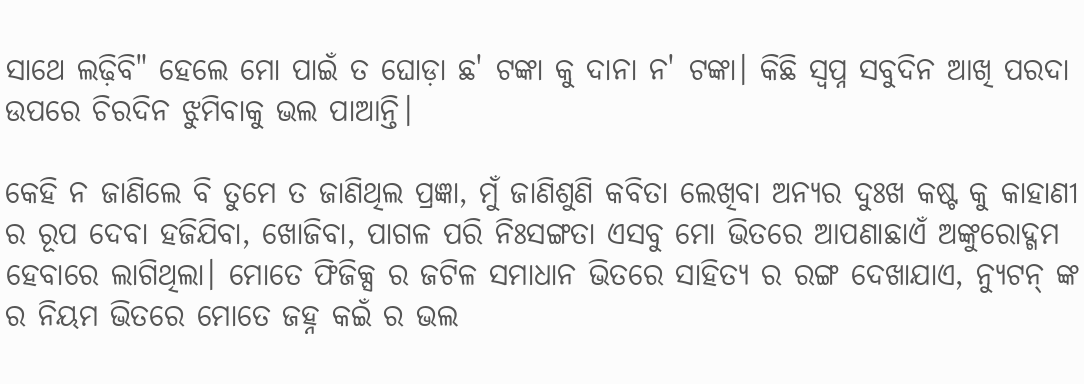ସାଥେ ଲଢ଼ିବି" ହେଲେ ମୋ ପାଇଁ ତ ଘୋଡ଼ା ଛ' ଟଙ୍କା କୁ ଦାନା ନ' ଟଙ୍କା। କିଛି ସ୍ୱପ୍ନ ସବୁଦିନ ଆଖି ପରଦା ଉପରେ ଚିରଦିନ ଝୁମିବାକୁ ଭଲ ପାଆନ୍ତି।

କେହି ନ ଜାଣିଲେ ବି ତୁମେ ତ ଜାଣିଥିଲ ପ୍ରଜ୍ଞା, ମୁଁ ଜାଣିଶୁଣି କବିତା ଲେଖିବା ଅନ୍ୟର ଦୁଃଖ କଷ୍ଟ କୁ କାହାଣୀ ର ରୂପ ଦେବା ହଜିଯିବା, ଖୋଜିବା, ପାଗଳ ପରି ନିଃସଙ୍ଗତା ଏସବୁ ମୋ ଭିତରେ ଆପଣାଛାଏଁ ଅଙ୍କୁରୋଦ୍ଗମ ହେବାରେ ଲାଗିଥିଲା। ମୋତେ ଫିଜିକ୍ସ ର ଜଟିଳ ସମାଧାନ ଭିତରେ ସାହିତ୍ୟ ର ରଙ୍ଗ ଦେଖାଯାଏ, ନ୍ୟୁଟନ୍ ଙ୍କ ର ନିୟମ ଭିତରେ ମୋତେ ଜହ୍ନ କଇଁ ର ଭଲ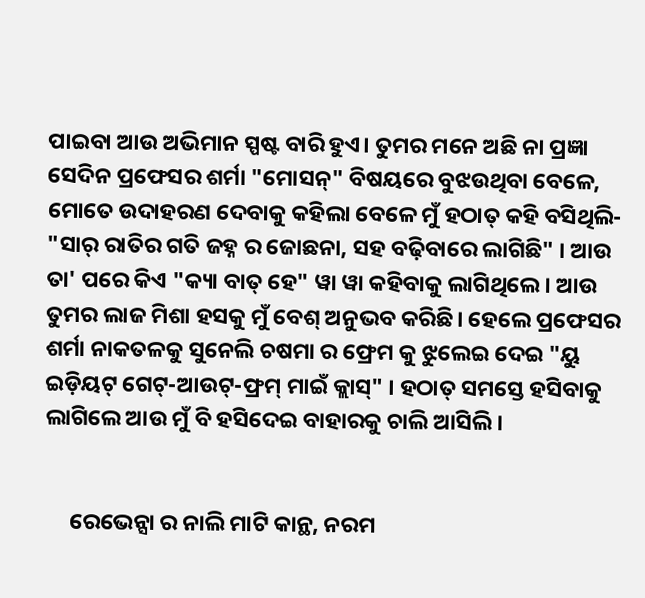ପାଇବା ଆଉ ଅଭିମାନ ସ୍ପଷ୍ଟ ବାରି ହୁଏ। ତୁମର ମନେ ଅଛି ନା ପ୍ରଜ୍ଞା ସେଦିନ ପ୍ରଫେସର ଶର୍ମା "ମୋସନ୍" ବିଷୟରେ ବୁଝଉଥିବା ବେଳେ, ମୋତେ ଉଦାହରଣ ଦେବାକୁ କହିଲା ବେଳେ ମୁଁ ହଠାତ୍ କହି ବସିଥିଲି- "ସାର୍ ରାତିର ଗତି ଜହ୍ନ ର ଜୋଛନା, ସହ ବଢ଼ିବାରେ ଲାଗିଛି" । ଆଉ ତା' ପରେ କିଏ "କ୍ୟା ବାତ୍ ହେ" ୱା ୱା କହିବାକୁ ଲାଗିଥିଲେ। ଆଉ ତୁମର ଲାଜ ମିଶା ହସକୁ ମୁଁ ବେଶ୍ ଅନୁଭବ କରିଛି। ହେଲେ ପ୍ରଫେସର ଶର୍ମା ନାକତଳକୁ ସୁନେଲି ଚଷମା ର ଫ୍ରେମ କୁ ଝୁଲେଇ ଦେଇ "ୟୁ ଇଡ଼ିୟଟ୍ ଗେଟ୍-ଆଉଟ୍-ଫ୍ରମ୍ ମାଇଁ କ୍ଲାସ୍" । ହଠାତ୍ ସମସ୍ତେ ହସିବାକୁ ଲାଗିଲେ ଆଉ ମୁଁ ବି ହସିଦେଇ ବାହାରକୁ ଚାଲି ଆସିଲି।


     ରେଭେନ୍ସା ର ନାଲି ମାଟି କାନ୍ଥ, ନରମ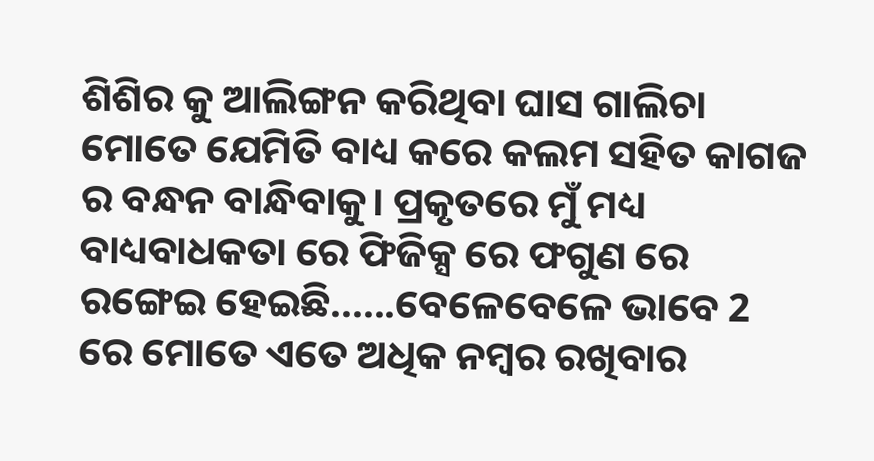ଶିଶିର କୁ ଆଲିଙ୍ଗନ କରିଥିବା ଘାସ ଗାଲିଚା ମୋତେ ଯେମିତି ବାଧ୍ୟ କରେ କଲମ ସହିତ କାଗଜ ର ବନ୍ଧନ ବାନ୍ଧିବାକୁ। ପ୍ରକୃତରେ ମୁଁ ମଧ୍ୟ ବାଧ୍ୟବାଧକତା ରେ ଫିଜିକ୍ସ ରେ ଫଗୁଣ ରେ ରଙ୍ଗେଇ ହେଇଛି......ବେଳେବେଳେ ଭାବେ 2 ରେ ମୋତେ ଏତେ ଅଧିକ ନମ୍ବର ରଖିବାର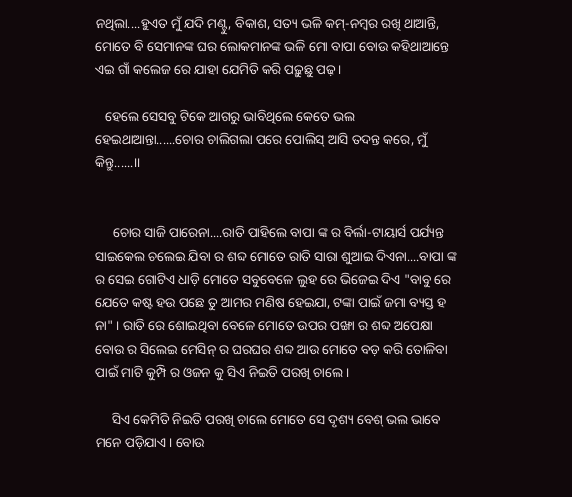ନଥିଲା....ହୁଏତ ମୁଁ ଯଦି ମଣ୍ଟୁ, ବିକାଶ, ସତ୍ୟ ଭଳି କମ୍-ନମ୍ବର ରଖି ଥାଆନ୍ତି, ମୋତେ ବି ସେମାନଙ୍କ ଘର ଲୋକମାନଙ୍କ ଭଳି ମୋ ବାପା ବୋଉ କହିଥାଆନ୍ତେ ଏଇ ଗାଁ କଲେଜ ରେ ଯାହା ଯେମିତି କରି ପଢ଼ୁଛୁ ପଢ଼।

   ହେଲେ ସେସବୁ ଟିକେ ଆଗରୁ ଭାବିଥିଲେ କେତେ ଭଲ ହେଇଥାଆନ୍ତା......ଚୋର ଚାଲିଗଲା ପରେ ପୋଲିସ୍ ଆସି ତଦନ୍ତ କରେ, ମୁଁ କିନ୍ତୁ......।।


     ଚୋର ସାଜି ପାରେନା....ରାତି ପାହିଲେ ବାପା ଙ୍କ ର ବିର୍ଲା-ଟାୟାର୍ସ ପର୍ଯ୍ୟନ୍ତ ସାଇକେଲ ଚଲେଇ ଯିବା ର ଶବ୍ଦ ମୋତେ ରାତି ସାରା ଶୁଆଇ ଦିଏନା....ବାପା ଙ୍କ ର ସେଇ ଗୋଟିଏ ଧାଡ଼ି ମୋତେ ସବୁବେଳେ ଲୁହ ରେ ଭିଜେଇ ଦିଏ "ବାବୁ ରେ ଯେତେ କଷ୍ଟ ହଉ ପଛେ ତୁ ଆମର ମଣିଷ ହେଇଯା, ଟଙ୍କା ପାଇଁ ଜମା ବ୍ୟସ୍ତ ହ ନା" । ରାତି ରେ ଶୋଇଥିବା ବେଳେ ମୋତେ ଉପର ପଙ୍ଖା ର ଶବ୍ଦ ଅପେକ୍ଷା ବୋଉ ର ସିଲେଇ ମେସିନ୍ ର ଘରଘର ଶବ୍ଦ ଆଉ ମୋତେ ବଡ଼ କରି ତୋଳିବା ପାଇଁ ମାଟି କୁମ୍ପି ର ଓଜନ କୁ ସିଏ ନିଇତି ପରଖି ଚାଲେ।

     ସିଏ କେମିତି ନିଇତି ପରଖି ଚାଲେ ମୋତେ ସେ ଦୃଶ୍ୟ ବେଶ୍ ଭଲ ଭାବେ ମନେ ପଡ଼ିଯାଏ। ବୋଉ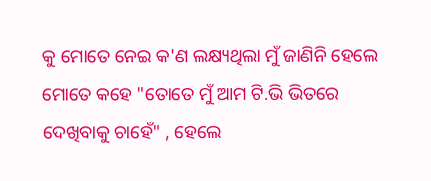କୁ ମୋତେ ନେଇ କ'ଣ ଲକ୍ଷ୍ୟଥିଲା ମୁଁ ଜାଣିନି ହେଲେ ମୋତେ କହେ "ତୋତେ ମୁଁ ଆମ ଟି.ଭି ଭିତରେ ଦେଖିବାକୁ ଚାହେଁ" , ହେଲେ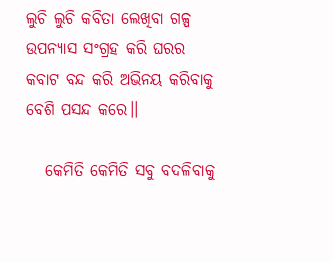ଲୁଚି ଲୁଚି କବିତା ଲେଖିବା ଗଳ୍ପ ଉପନ୍ୟାସ ସଂଗ୍ରହ କରି ଘରର କବାଟ ବନ୍ଦ କରି ଅଭିନୟ କରିବାକୁ ବେଶି ପସନ୍ଦ କରେ।।

   କେମିତି କେମିତି ସବୁ ବଦଳିବାକୁ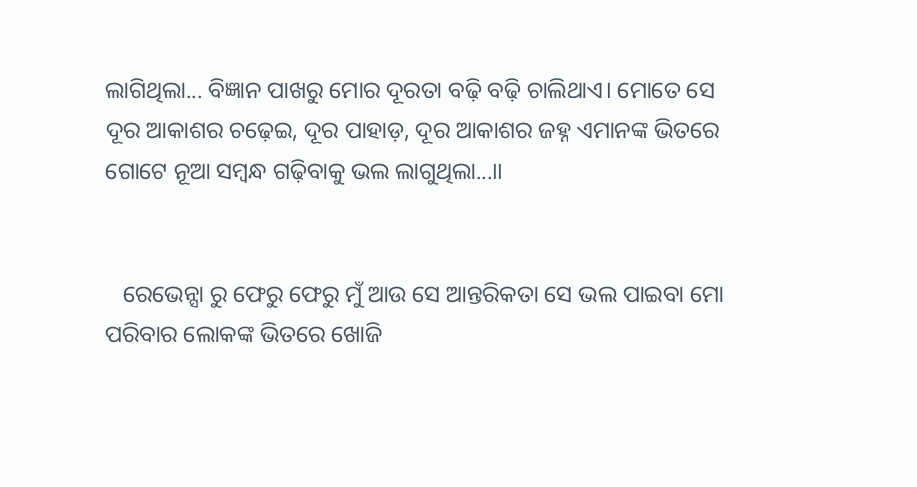ଲାଗିଥିଲା... ବିଜ୍ଞାନ ପାଖରୁ ମୋର ଦୂରତା ବଢ଼ି ବଢ଼ି ଚାଲିଥାଏ। ମୋତେ ସେ ଦୂର ଆକାଶର ଚଢ଼େଇ, ଦୂର ପାହାଡ଼, ଦୂର ଆକାଶର ଜହ୍ନ ଏମାନଙ୍କ ଭିତରେ ଗୋଟେ ନୂଆ ସମ୍ବନ୍ଧ ଗଢ଼ିବାକୁ ଭଲ ଲାଗୁଥିଲା...।।


   ରେଭେନ୍ସା ରୁ ଫେରୁ ଫେରୁ ମୁଁ ଆଉ ସେ ଆନ୍ତରିକତା ସେ ଭଲ ପାଇବା ମୋ ପରିବାର ଲୋକଙ୍କ ଭିତରେ ଖୋଜି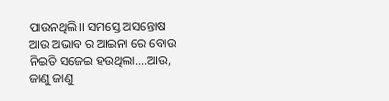ପାଉନଥିଲି।। ସମସ୍ତେ ଅସନ୍ତୋଷ ଆଉ ଅଭାବ ର ଆଇନା ରେ ବୋଉ ନିଇତି ସଜେଇ ହ‌ଉଥିଲା....ଆଉ, ଜାଣୁ ଜାଣୁ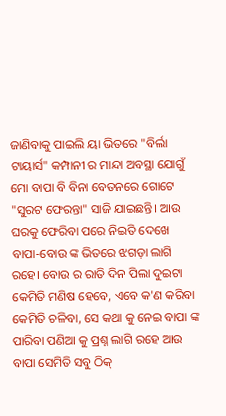ଜାଣିବାକୁ ପାଇଲି ୟା ଭିତରେ "ବିର୍ଲା ଟାୟାର୍ସ" କମ୍ପାନୀ ର ମାନ୍ଦା ଅବସ୍ଥା ଯୋଗୁଁ ମୋ ବାପା ବି ବିନା ବେତନରେ ଗୋଟେ "ସୁରଟ ଫେରନ୍ତା" ସାଜି ଯାଇଛନ୍ତି। ଆଉ ଘରକୁ ଫେରିବା ପରେ ନିଇତି ଦେଖେ ବାପା-ବୋଉ ଙ୍କ ଭିତରେ ଝଗଡ଼ା ଲାଗି ରହେ। ବୋଉ ର ରାତି ଦିନ ପିଲା ଦୁଇଟା କେମିତି ମଣିଷ ହେବେ, ଏବେ କ'ଣ କରିବା କେମିତି ଚଳିବା, ସେ କଥା କୁ ନେଇ ବାପା ଙ୍କ ପାରିବା ପଣିଆ କୁ ପ୍ରଶ୍ନ ଲାଗି ରହେ ଆଉ ବାପା ସେମିତି ସବୁ ଠିକ୍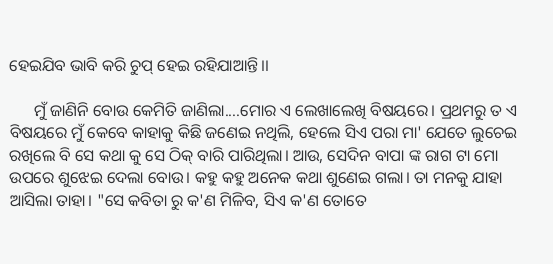ହେଇଯିବ ଭାବି କରି ଚୁପ୍ ହେଇ ରହିଯାଆନ୍ତି।।

      ମୁଁ ଜାଣିନି ବୋଉ କେମିତି ଜାଣିଲା....ମୋର ଏ ଲେଖାଲେଖି ବିଷୟରେ। ପ୍ରଥମରୁ ତ ଏ ବିଷୟରେ ମୁଁ କେବେ କାହାକୁ କିଛି ଜଣେଇ ନଥିଲି, ହେଲେ ସିଏ ପରା ମା' ଯେତେ ଲୁଚେଇ ରଖିଲେ ବି ସେ କଥା କୁ ସେ ଠିକ୍ ବାରି ପାରିଥିଲା। ଆଉ, ସେଦିନ ବାପା ଙ୍କ ରାଗ ଟା ମୋ ଉପରେ ଶୁଝେଇ ଦେଲା ବୋଉ। କହୁ କହୁ ଅନେକ କଥା ଶୁଣେଇ ଗଲା। ତା ମନକୁ ଯାହା ଆସିଲା ତାହା। "ସେ କବିତା ରୁ କ'ଣ ମିଳିବ, ସିଏ କ'ଣ ତୋତେ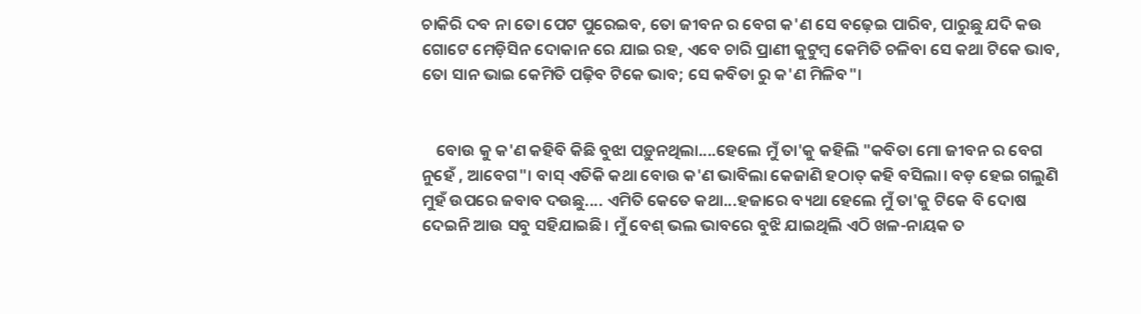ଚାକିରି ଦବ ନା ତୋ ପେଟ ପୁରେଇବ, ତୋ ଜୀବନ ର ବେଗ କ'ଣ ସେ ବଢ଼େଇ ପାରିବ, ପାରୁଛୁ ଯଦି କ‌ଉ ଗୋଟେ ମେଡ଼ିସିନ ଦୋକାନ ରେ ଯାଇ ରହ, ଏବେ ଚାରି ପ୍ରାଣୀ କୁଟୁମ୍ବ କେମିତି ଚଳିବା ସେ କଥା ଟିକେ ଭାବ, ତୋ ସାନ ଭାଇ କେମିତି ପଢ଼ିବ ଟିକେ ଭାବ; ସେ କବିତା ରୁ କ'ଣ ମିଳିବ"।


    ବୋଉ କୁ କ'ଣ କହିବି କିଛି ବୁଝା ପଡ଼ୁନଥିଲା....ହେଲେ ମୁଁ ତା'କୁ କହିଲି "କବିତା ମୋ ଜୀବନ ର ବେଗ ନୁହେଁ , ଆବେଗ"। ବାସ୍ ଏତିକି କଥା ବୋଉ କ'ଣ ଭାବିଲା କେଜାଣି ହଠାତ୍ କହି ବସିଲା। ବଡ଼ ହେଇ ଗଲୁଣି ମୁହଁ ଉପରେ ଜବାବ ଦ‌ଉଛୁ.... ଏମିତି କେତେ କଥା...ହଜାରେ ବ୍ୟଥା ହେଲେ ମୁଁ ତା'କୁ ଟିକେ ବି ଦୋଷ ଦେଇନି ଆଉ ସବୁ ସହିଯାଇଛି। ମୁଁ ବେଶ୍ ଭଲ ଭାବରେ ବୁଝି ଯାଇଥିଲି ଏଠି ଖଳ-ନାୟକ ତ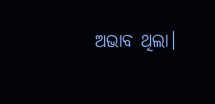ଅଭାବ ଥିଲା।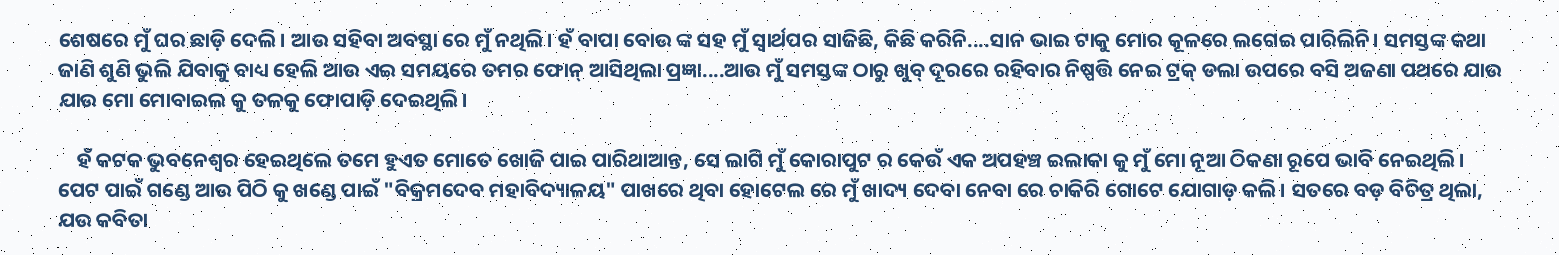ଶେଷରେ ମୁଁ ଘର ଛାଡ଼ି ଦେଲି। ଆଉ ସହିବା ଅବସ୍ଥା ରେ ମୁଁ ନଥିଲି। ହଁ ବାପା ବୋଉ ଙ୍କ ସହ ମୁଁ ସ୍ୱାର୍ଥପର ସାଜିଛି, କିଛି କରିନି....ସାନ ଭାଇ ଟାକୁ ମୋର କୂଳରେ ଲଗେଇ ପାରିଲିନି। ସମସ୍ତଙ୍କ କଥା ଜାଣି ଶୁଣି ଭୁଲି ଯିବାକୁ ବାଧ୍ୟ ହେଲି ଆଉ ଏଇ ସମୟରେ ତମର ଫୋନ୍ ଆସିଥିଲା ପ୍ରଜ୍ଞା....ଆଉ ମୁଁ ସମସ୍ତଙ୍କ ଠାରୁ ଖୁବ୍ ଦୂରରେ ରହିବାର ନିଷ୍ପତ୍ତି ନେଇ ଟ୍ରକ୍ ଡଲା ଉପରେ ବସି ଅଜଣା ପଥରେ ଯାଉ ଯାଉ ମୋ ମୋବାଇଲ କୁ ତଳକୁ ଫୋପାଡ଼ି ଦେଇଥିଲି।

    ହଁ କଟକ ଭୁବନେଶ୍ୱର ହେଇଥିଲେ ତମେ ହୁଏତ ମୋତେ ଖୋଜି ପାଇ ପାରିଥାଆନ୍ତ, ସେ ଲାଗି ମୁଁ କୋରାପୁଟ ର କେଉଁ ଏକ ଅପହଞ୍ଚ ଇଲାକା କୁ ମୁଁ ମୋ ନୂଆ ଠିକଣା ରୂପେ ଭାବି ନେଇଥିଲି। ପେଟ ପାଇଁ ଗଣ୍ଡେ ଆଉ ପିଠି କୁ ଖଣ୍ଡେ ପାଇଁ "ବିକ୍ରମଦେବ ମହାବିଦ୍ୟାଳୟ" ପାଖରେ ଥିବା ହୋଟେଲ ରେ ମୁଁ ଖାଦ୍ୟ ଦେବା ନେବା ରେ ଚାକିରି ଗୋଟେ ଯୋଗାଡ଼ କଲି। ସତରେ ବଡ଼ ବିଚିତ୍ର ଥିଲା, ଯ‌ଉ କବିତା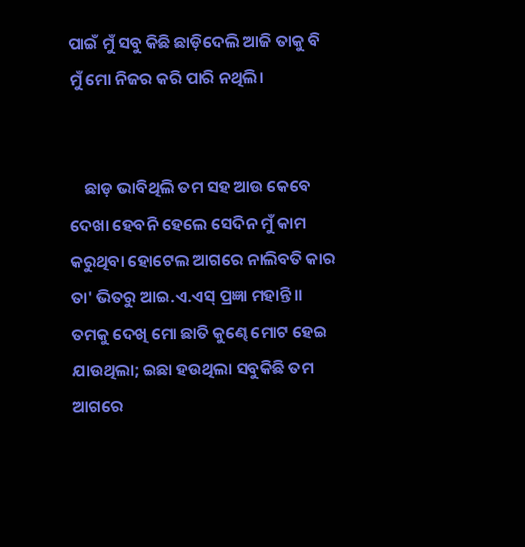ପାଇଁ ମୁଁ ସବୁ କିଛି ଛାଡ଼ିଦେଲି ଆଜି ତାକୁ ବି ମୁଁ ମୋ ନିଜର କରି ପାରି ନଥିଲି।


    ଛାଡ଼ ଭାବିଥିଲି ତମ ସହ ଆଉ କେବେ ଦେଖା ହେବନି ହେଲେ ସେଦିନ ମୁଁ କାମ କରୁଥିବା ହୋଟେଲ ଆଗରେ ନାଲିବତି କାର ତା' ଭିତରୁ ଆଇ.ଏ.ଏସ୍ ପ୍ରଜ୍ଞା ମହାନ୍ତି।। ତମକୁ ଦେଖି ମୋ ଛାତି କୁଣ୍ଢେ ମୋଟ ହେଇ ଯାଉଥିଲା; ଇଛା ହ‌ଉଥିଲା ସବୁକିଛି ତମ ଆଗରେ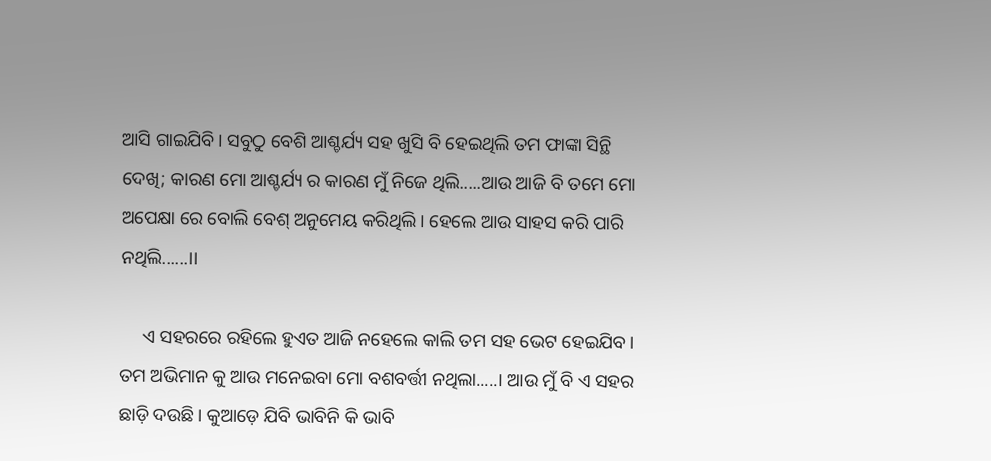ଆସି ଗାଇଯିବି। ସବୁଠୁ ବେଶି ଆଶ୍ଚର୍ଯ୍ୟ ସହ ଖୁସି ବି ହେଇଥିଲି ତମ ଫାଙ୍କା ସିନ୍ଥି ଦେଖି; କାରଣ ମୋ ଆଶ୍ଚର୍ଯ୍ୟ ର କାରଣ ମୁଁ ନିଜେ ଥିଲି.....ଆଉ ଆଜି ବି ତମେ ମୋ ଅପେକ୍ଷା ରେ ବୋଲି ବେଶ୍ ଅନୁମେୟ କରିଥିଲି। ହେଲେ ଆଉ ସାହସ କରି ପାରି ନଥିଲି......।।

     ଏ ସହରରେ ରହିଲେ ହୁଏତ ଆଜି ନହେଲେ କାଲି ତମ ସହ ଭେଟ ହେଇଯିବ। ତମ ଅଭିମାନ କୁ ଆଉ ମନେଇବା ମୋ ବଶବର୍ତ୍ତୀ ନଥିଲା.....। ଆଉ ମୁଁ ବି ଏ ସହର ଛାଡ଼ି ଦ‌ଉଛି। କୁଆଡ଼େ ଯିବି ଭାବିନି କି ଭାବି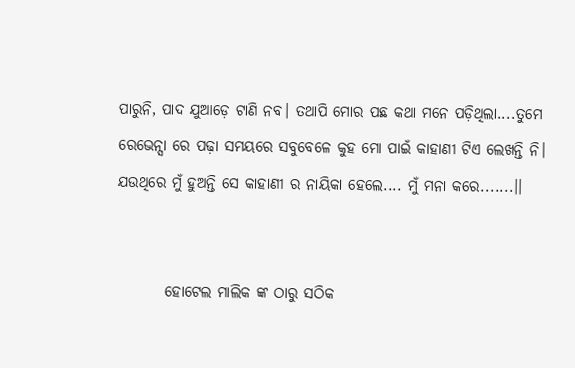ପାରୁନି, ପାଦ ଯୁଆଡ଼େ ଟାଣି ନବ। ତଥାପି ମୋର ପଛ କଥା ମନେ ପଡ଼ିଥିଲା....ତୁମେ ରେଭେନ୍ସା ରେ ପଢ଼ା ସମୟରେ ସବୁବେଳେ କୁହ ମୋ ପାଇଁ କାହାଣୀ ଟିଏ ଲେଖନ୍ତି ନି। ଯ‌ଉଥିରେ ମୁଁ ହୁଅନ୍ତି ସେ କାହାଣୀ ର ନାୟିକା ହେଲେ.... ମୁଁ ମନା କରେ.......।।


        ହୋଟେଲ ମାଲିକ ଙ୍କ ଠାରୁ ସଠିକ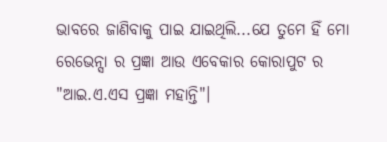ଭାବରେ ଜାଣିବାକୁ ପାଇ ଯାଇଥିଲି...ଯେ ତୁମେ ହିଁ ମୋ ରେଭେନ୍ସା ର ପ୍ରଜ୍ଞା ଆଉ ଏବେକାର କୋରାପୁଟ ର "ଆଇ.ଏ.ଏସ ପ୍ରଜ୍ଞା ମହାନ୍ତି"।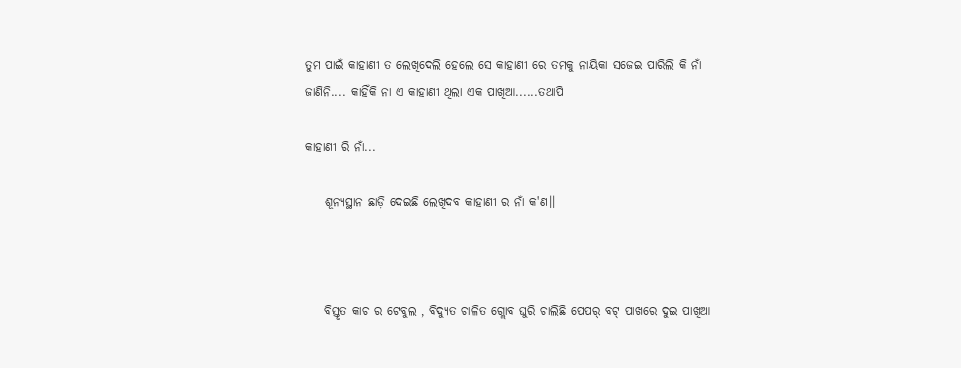ତୁମ ପାଇଁ କାହାଣୀ ତ ଲେଖିଦେଲି ହେଲେ ସେ କାହାଣୀ ରେ ତମକୁ ନାୟିକା ସଜେଇ ପାରିଲି କି ନାଁ ଜାଣିନି.... କାହିଁକି ନା ଏ କାହାଣୀ ଥିଲା ଏକ ପାଖିଆ......ତଥାପି

କାହାଣୀ ରି ନାଁ...

    ଶୂନ୍ୟସ୍ଥାନ ଛାଡ଼ି ଦେଇଛି ଲେଖିଦବ କାହାଣୀ ର ନାଁ କ'ଣ।।



    ବିସ୍ତୃତ କାଚ ର ଟେବୁଲ , ବିଦ୍ୟୁତ ଚାଳିତ ଗ୍ଲୋବ ଘୁରି ଚାଲିଛି ପେପର୍ ବଟ୍ ପାଖରେ ଦୁଇ ପାଖିଆ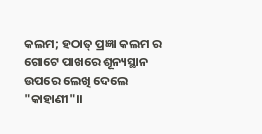କଲମ; ହଠାତ୍ ପ୍ରଜ୍ଞା କଲମ ର ଗୋଟେ ପାଖରେ ଶୂନ୍ୟସ୍ଥାନ ଉପରେ ଲେଖି ଦେଲେ "କାହାଣୀ"।।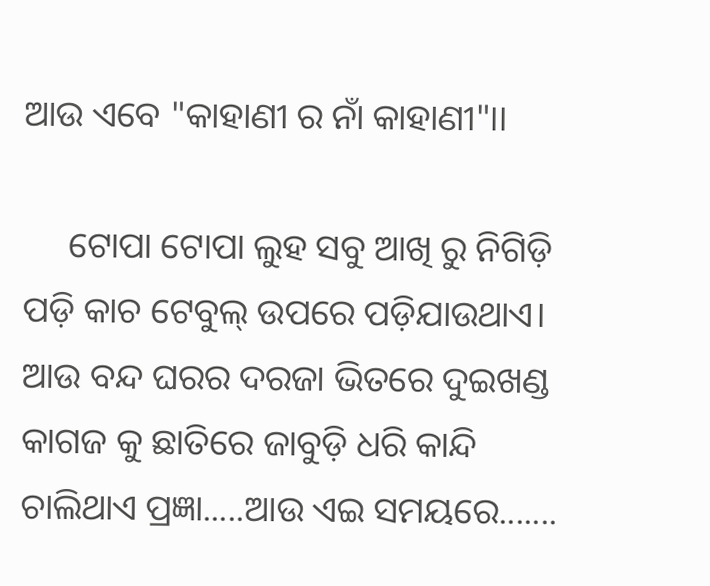ଆଉ ଏବେ "କାହାଣୀ ର ନାଁ କାହାଣୀ"।।

     ଟୋପା ଟୋପା ଲୁହ ସବୁ ଆଖି ରୁ ନିଗିଡ଼ି ପଡ଼ି କାଚ ଟେବୁଲ୍ ଉପରେ ପଡ଼ିଯାଉଥାଏ। ଆଉ ବନ୍ଦ ଘରର ଦରଜା ଭିତରେ ଦୁଇଖଣ୍ଡ କାଗଜ କୁ ଛାତିରେ ଜାବୁଡ଼ି ଧରି କାନ୍ଦି ଚାଲିଥାଏ ପ୍ରଜ୍ଞା.....ଆଉ ଏଇ ସମୟରେ.......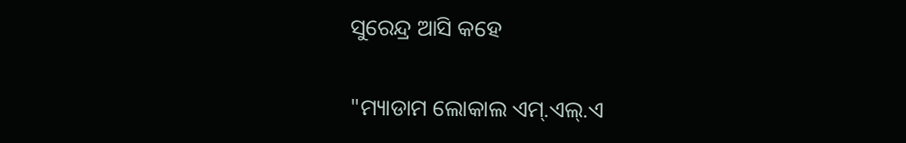ସୁରେନ୍ଦ୍ର ଆସି କହେ

"ମ୍ୟାଡାମ ଲୋକାଲ ଏମ୍.ଏଲ୍.ଏ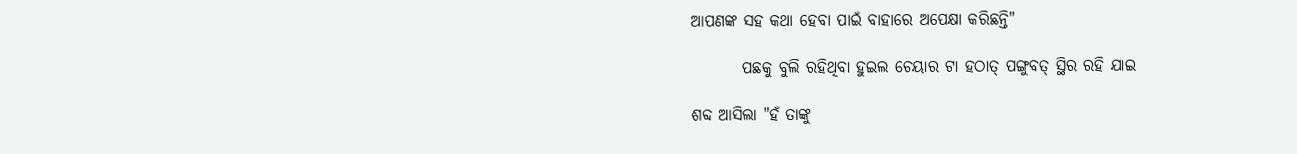ଆପଣଙ୍କ ସହ କଥା ହେବା ପାଇଁ ବାହାରେ ଅପେକ୍ଷା କରିଛନ୍ତି"

        ପଛକୁ ବୁଲି ରହିଥିବା ହୁଇଲ ଚେୟାର ଟା ହଠାତ୍ ପଙ୍ଗୁବତ୍ ସ୍ଥିର ରହି ଯାଇ

ଶବ୍ଦ ଆସିଲା "ହଁ ତାଙ୍କୁ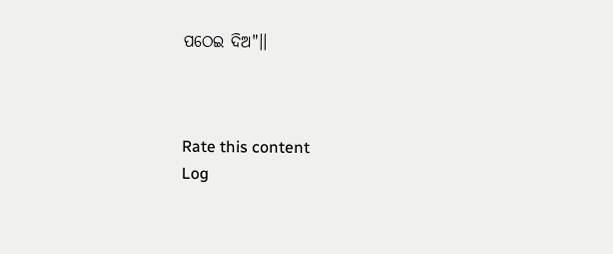ପଠେଇ ଦିଅ"।।



Rate this content
Log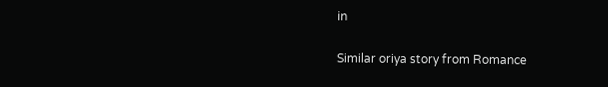in

Similar oriya story from Romance